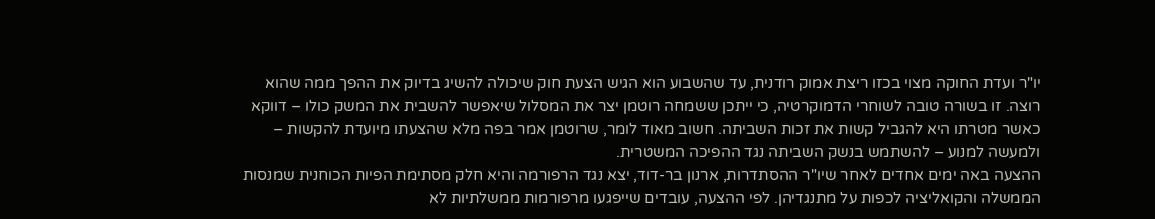יו"ר ועדת החוקה מצוי בכזו ריצת אמוק רודנית, עד שהשבוע הוא הגיש הצעת חוק שיכולה להשיג בדיוק את ההפך ממה שהוא רוצה. זו בשורה טובה לשוחרי הדמוקרטיה, כי ייתכן ששמחה רוטמן יצר את המסלול שיאפשר להשבית את המשק כולו – דווקא כאשר מטרתו היא להגביל קשות את זכות השביתה. חשוב מאוד לומר, שרוטמן אמר בפה מלא שהצעתו מיועדת להקשות – ולמעשה למנוע – להשתמש בנשק השביתה נגד ההפיכה המשטרית.
ההצעה באה ימים אחדים לאחר שיו"ר ההסתדרות, ארנון בר-דוד, יצא נגד הרפורמה והיא חלק מסתימת הפיות הכוחנית שמנסות הממשלה והקואליציה לכפות על מתנגדיהן. לפי ההצעה, עובדים שייפגעו מרפורמות ממשלתיות לא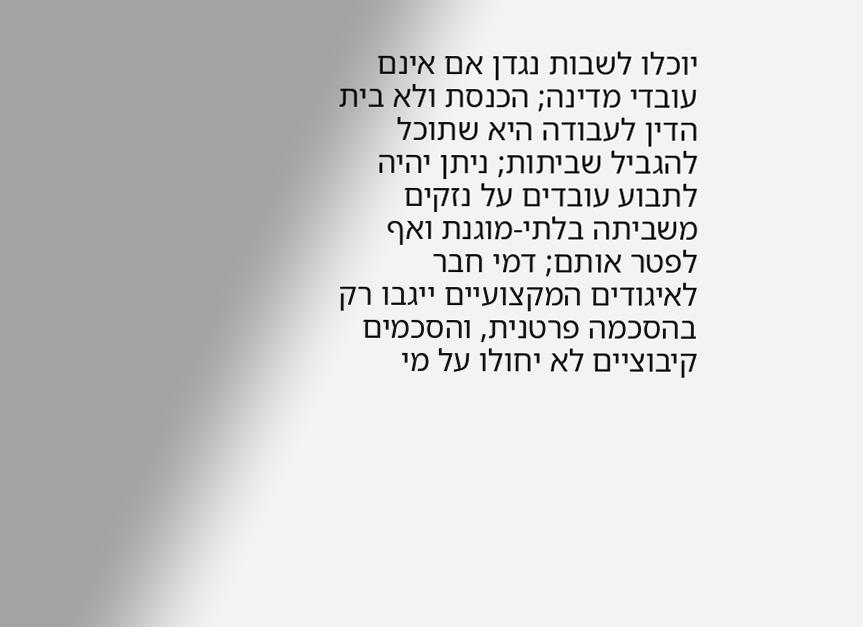יוכלו לשבות נגדן אם אינם עובדי מדינה; הכנסת ולא בית הדין לעבודה היא שתוכל להגביל שביתות; ניתן יהיה לתבוע עובדים על נזקים משביתה בלתי-מוגנת ואף לפטר אותם; דמי חבר לאיגודים המקצועיים ייגבו רק בהסכמה פרטנית, והסכמים קיבוציים לא יחולו על מי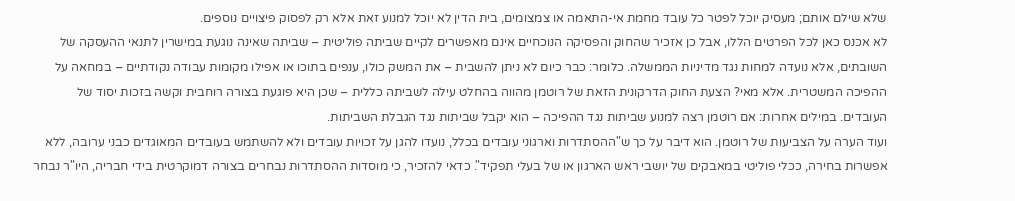שלא שילם אותם; מעסיק יוכל לפטר כל עובד מחמת אי-התאמה או צמצומים, בית הדין לא יוכל למנוע זאת אלא רק לפסוק פיצויים נוספים.
לא אכנס כאן לכל הפרטים הללו, אבל כן אזכיר שהחוק והפסיקה הנוכחיים אינם מאפשרים לקיים שביתה פוליטית – שביתה שאינה נוגעת במישרין לתנאי ההעסקה של השובתים, אלא נועדה למחות נגד מדיניות הממשלה. כלומר: כבר כיום לא ניתן להשבית – את המשק כולו, ענפים בתוכו או אפילו מקומות עבודה נקודתיים – במחאה על ההפיכה המשטרית. אלא מאי? הצעת החוק הדרקונית הזאת של רוטמן מהווה בהחלט עילה לשביתה כללית – שכן היא פוגעת בצורה רוחבית וקשה בזכות יסוד של העובדים. במילים אחרות: אם רוטמן רצה למנוע שביתות נגד ההפיכה – הוא יקבל שביתות נגד הגבלת השביתות.
ועוד הערה על הצביעות של רוטמן. הוא דיבר על כך ש"ההסתדרות וארגוני עובדים בכלל, נועדו להגן על זכויות עובדים ולא להשתמש בעובדים המאוגדים כבני ערובה, ללא אפשרות בחירה, ככלי פוליטי במאבקים של יושבי ראש הארגון או של בעלי תפקיד". כדאי להזכיר, כי מוסדות ההסתדרות נבחרים בצורה דמוקרטית בידי חבריה, היו"ר נבחר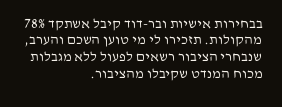בבחירות אישיות ובר-דוד קיבל אשתקד 78% מהקולות. תזכירו לי מי טוען השכם והערב, שנבחרי הציבור רשאים לפעול ללא מגבלות מכוח המנדט שקיבלו מהציבור.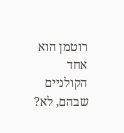רוטמן הוא אחד הקולניים שבהם, לא?